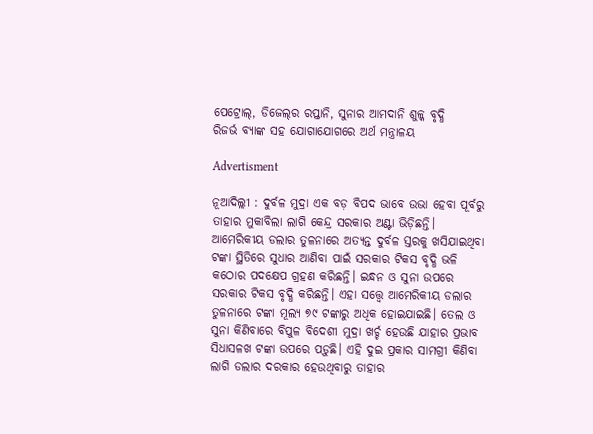ପେଟ୍ରୋଲ୍‌, ଡିଜେଲ୍‌ର ରପ୍ତାନି, ସୁନାର ଆମଦାନି ଶୁଳ୍କ ବୃଦ୍ଧି
ରିଜର୍ଭ ବ୍ୟାଙ୍କ ସହ ଯୋଗାଯୋଗରେ ଅର୍ଥ ମନ୍ତ୍ରାଳୟ

Advertisment

ନୂଆଦିଲ୍ଲୀ : ଦୁର୍ବଳ ମୁଦ୍ରା ଏକ ବଡ଼ ବିପଦ ଭାବେ ଉଭା ହେବା ପୂର୍ବରୁ ତାହାର ମୁକାବିଲା ଲାଗି କେନ୍ଦ୍ର ସରକାର ଅଣ୍ଟା ଭିଡ଼ିଛନ୍ତି। ଆମେରିକୀୟ ଡଲାର ତୁଳନାରେ ଅତ୍ୟନ୍ତ ଦୁର୍ବଳ ସ୍ତରକୁ ଖସିଯାଇଥିବା ଟଙ୍କା ସ୍ଥିତିରେ ସୁଧାର ଆଣିବା ପାଇଁ ସରକାର ଟିକସ ବୃଦ୍ଧି ଭଳି କଠୋର ପଦକ୍ଷେପ ଗ୍ରହଣ କରିଛନ୍ତି। ଇନ୍ଧନ ଓ ସୁନା ଉପରେ ସରକାର ଟିକସ ବୃଦ୍ଧି କରିଛନ୍ତି। ଏହା ସତ୍ତ୍ବେ ଆମେରିକୀୟ ଡଲାର ତୁଳନାରେ ଟଙ୍କା ମୂଲ୍ୟ ୭୯ ଟଙ୍କାରୁ ଅଧିକ ହୋଇଯାଇଛି। ତେଲ ଓ ସୁନା କିଣିବାରେ ବିପୁଳ ବିଦେଶୀ ମୁଦ୍ରା ଖର୍ଚ୍ଚ ହେଉଛି ଯାହାର ପ୍ରଭାବ ସିଧାସଳଖ ଟଙ୍କା ଉପରେ ପଡ଼ୁଛି। ଏହି ଦୁଇ ପ୍ରକାର ସାମଗ୍ରୀ କିଣିବା ଲାଗି ଡଲାର ଦରକାର ହେଉଥିବାରୁ ତାହାର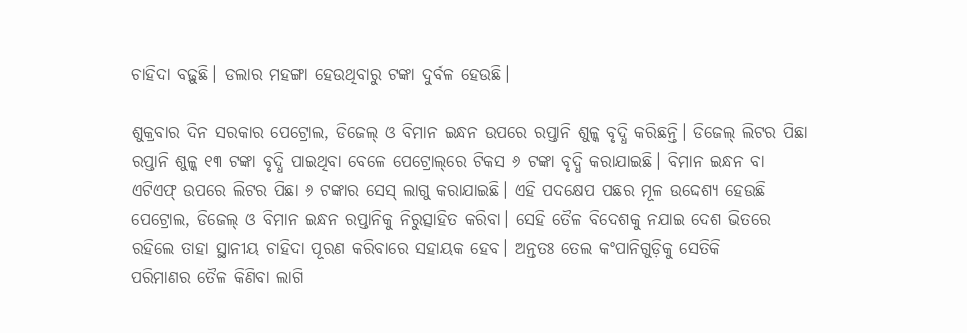ଚାହିଦା ବଢ଼ୁଛି। ଡଲାର ମହଙ୍ଗା ହେଉଥିବାରୁ ଟଙ୍କା ଦୁର୍ବଳ ହେଉଛି।

ଶୁକ୍ରବାର ଦିନ ସରକାର ପେଟ୍ରୋଲ, ଡିଜେଲ୍ ଓ ବିମାନ ଇନ୍ଧନ ଉପରେ ରପ୍ତାନି ଶୁଳ୍କ ବୃଦ୍ଧି କରିଛନ୍ତି। ଡିଜେଲ୍ ଲିଟର ପିଛା ରପ୍ତାନି ଶୁଳ୍କ ୧୩ ଟଙ୍କା ବୃଦ୍ଧି ପାଇଥିବା ବେଳେ ପେଟ୍ରୋଲ୍‌ରେ ଟିକସ ୬ ଟଙ୍କା ବୃଦ୍ଧି କରାଯାଇଛି। ବିମାନ ଇନ୍ଧନ ବା ଏଟିଏଫ୍‌ ଉପରେ ଲିଟର ପିଛା ୬ ଟଙ୍କାର ସେସ୍‌ ଲାଗୁ କରାଯାଇଛି। ଏହି ପଦକ୍ଷେପ ପଛର ମୂଳ ଉଦ୍ଦେଶ୍ୟ ହେଉଛି ପେଟ୍ରୋଲ, ଡିଜେଲ୍ ଓ ବିମାନ ଇନ୍ଧନ ରପ୍ତାନିକୁ ନିରୁତ୍ସାହିତ କରିବା। ସେହି ତୈଳ ବିଦେଶକୁ ନଯାଇ ଦେଶ ଭିତରେ ରହିଲେ ତାହା ସ୍ଥାନୀୟ ଚାହିଦା ପୂରଣ କରିବାରେ ସହାୟକ ହେବ। ଅନ୍ତତଃ ତେଲ କଂପାନିଗୁଡ଼ିକୁ ସେତିକି ପରିମାଣର ‌ତୈଳ କିଣିବା ଲାଗି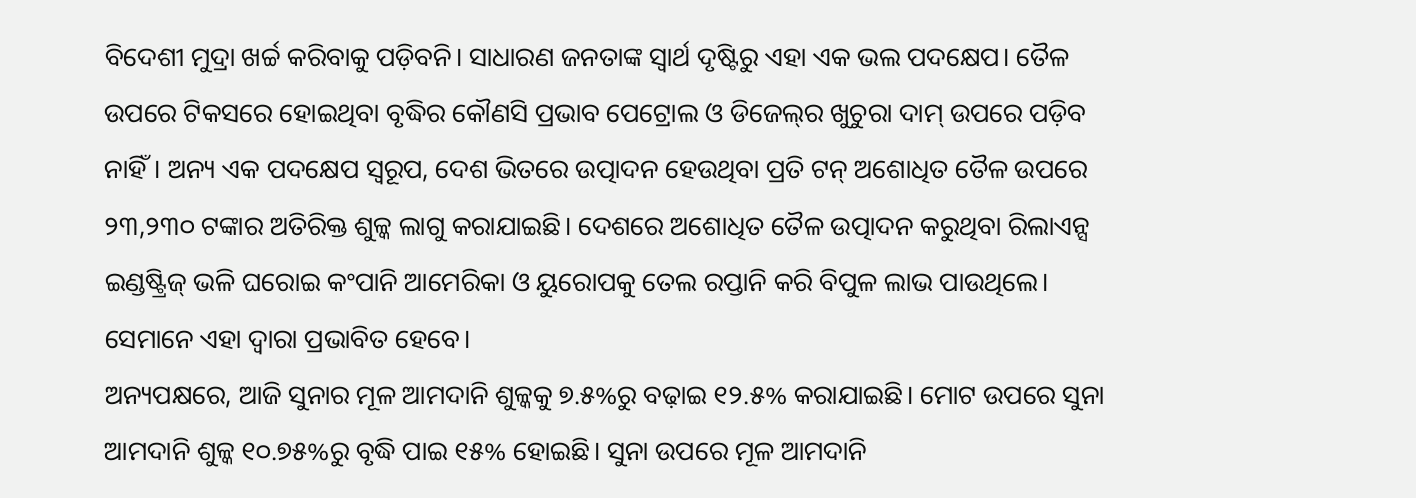ବିଦେଶୀ ମୁଦ୍ରା ଖର୍ଚ୍ଚ କରିବାକୁ ପଡ଼ିବନି। ସାଧାରଣ ଜନତାଙ୍କ ସ୍ବାର୍ଥ ଦୃଷ୍ଟିରୁ ଏହା ଏକ ଭଲ ପଦକ୍ଷେପ। ତୈଳ ଉପରେ ଟିକସରେ ହୋଇଥିବା ବୃଦ୍ଧିର‌ କୌଣସି ପ୍ରଭାବ ପେଟ୍ରୋଲ ଓ ଡିଜେଲ୍‌ର ଖୁଚୁରା ଦାମ୍‌ ଉପରେ ପଡ଼ିବ ନାହିଁ। ଅନ୍ୟ ଏକ ପଦକ୍ଷେପ ସ୍ବରୂପ, ଦେଶ ଭିତରେ ଉତ୍ପାଦନ ହେଉଥିବା ପ୍ରତି ଟନ୍‌ ଅଶୋଧିତ ତୈଳ ଉପରେ ୨୩,୨୩୦ ଟଙ୍କାର ଅତିରିକ୍ତ ଶୁଳ୍କ ଲାଗୁ କରାଯାଇଛି। ଦେଶରେ ଅଶୋଧିତ ତୈଳ ଉତ୍ପାଦନ କରୁଥିବା ରିଲାଏନ୍ସ ଇଣ୍ଡଷ୍ଟ୍ରିଜ୍ ଭଳି ଘରୋଇ କଂପାନି ଆମେରିକା ଓ ୟୁରୋପକୁ ତେଲ ରପ୍ତାନି କରି ବିପୁଳ ଲାଭ ପାଉଥିଲେ। ସେମାନେ ଏହା ଦ୍ବାରା ପ୍ରଭାବିତ ହେବେ।
ଅନ୍ୟପକ୍ଷରେ, ଆଜି ସୁନାର ମୂଳ ଆମଦାନି ଶୁଳ୍କକୁ ୭.୫%ରୁ ବଢ଼ାଇ ୧୨.୫% କରାଯାଇଛି। ମୋଟ ଉପରେ ସୁନା ଆମଦାନି ଶୁଳ୍କ ୧୦.୭୫%ରୁ ବୃଦ୍ଧି ପାଇ ୧୫% ହୋଇଛି। ସୁନା ଉପରେ ମୂଳ ଆମଦାନି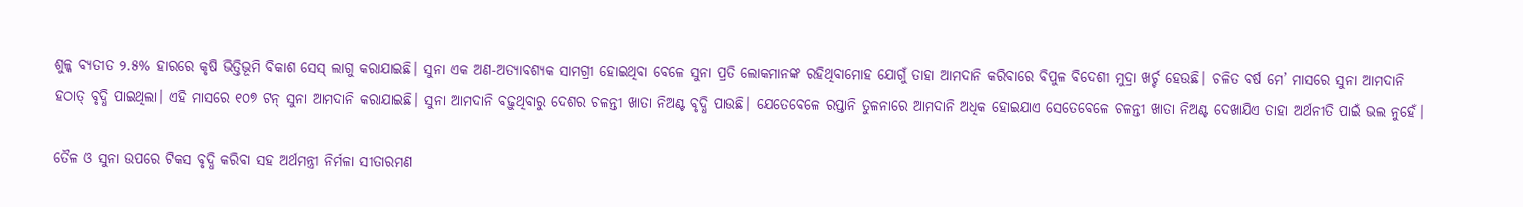ଶୁଳ୍କ ବ୍ୟତୀତ ୨.୫% ହାରରେ କୃଷି ଭିତ୍ତିଭୂମି ବିକାଶ ସେସ୍‌ ଲାଗୁ କରାଯାଇଛି। ସୁନା ଏକ ଅଣ-ଅତ୍ୟାବଶ୍ୟକ ସାମଗ୍ରୀ ହୋଇଥିବା ବେଳେ ସୁନା ପ୍ରତି ଲୋକମାନଙ୍କ ରହିଥିବାମୋହ ଯୋଗୁଁ ତାହା ଆମଦାନି କରିବାରେ ବିପୁଳ ବିଦେଶୀ ମୁଦ୍ରା ଖର୍ଚ୍ଚ ହେଉଛି। ଚଳିତ ବର୍ଷ ମେ’ ମାସରେ ସୁନା ଆମଦାନି ହଠାତ୍‌ ବୃଦ୍ଧି ପାଇଥିଲା। ଏହି ମାସରେ ୧୦୭ ଟନ୍ ସୁନା ଆମଦାନି କରାଯାଇଛି। ସୁନା ଆମଦାନି ବଢ଼ୁଥିବାରୁ ଦେଶର ଚଳନ୍ତୀ ଖାତା ନିଅଣ୍ଟ ବୃଦ୍ଧି ପାଉଛି। ଯେତେବେଳେ ରପ୍ତାନି ତୁଳନାରେ ଆମଦାନି ଅଧିକ ହୋଇଯାଏ ସେତେବେଳେ ଚଳନ୍ତୀ ଖାତା ନିଅଣ୍ଟ ଦେଖାଯିଏ ତାହା ଅର୍ଥନୀତି ପାଇଁ ଭଲ ନୁହେଁ।

ତୈଳ ଓ ସୁନା ଉପରେ ଟିକସ ବୃଦ୍ଧି କରିବା ସହ ଅର୍ଥମନ୍ତ୍ରୀ ନିର୍ମଳା ସୀତାରମଣ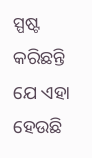ସ୍ପଷ୍ଟ କରିଛନ୍ତି ଯେ ଏହା ହେଉଛି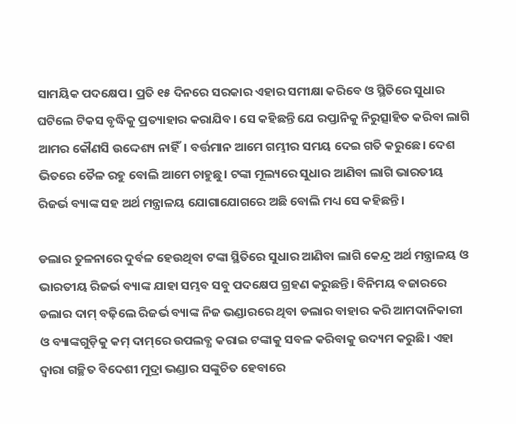ସାମୟିକ ପଦକ୍ଷେପ। ପ୍ରତି ୧୫ ଦିନରେ ସରକାର ଏହାର ସମୀକ୍ଷା କରିବେ ଓ ସ୍ଥିତିରେ ସୁଧାର ଘଟିଲେ ଟିକସ ବୃଦ୍ଧିକୁ ପ୍ରତ୍ୟାହାର କରାଯିବ। ସେ କହିଛନ୍ତି ଯେ ରପ୍ତାନିକୁ ନିରୁତ୍ସାହିତ କରିବା ଲାଗି ଆମର କୌଣସି ଉଦ୍ଦେଶ୍ୟ ନାହିଁ। ବର୍ତ୍ତମାନ ଆମେ ଗମ୍ଭୀର ସମୟ ଦେଇ ଗତି କରୁ‌ଛେ। ଦେଶ ଭିତରେ ତୈଳ ରହୁ ବୋଲି ଆମେ ଚାହୁଛୁ। ଟଙ୍କା ମୂଲ୍ୟରେ ସୁଧାର ଆଣିବା ଲାଗି ଭାରତୀୟ ରିଜର୍ଭ ବ୍ୟାଙ୍କ ସହ ଅର୍ଥ ମନ୍ତ୍ରାଳୟ ଯୋଗାଯୋଗରେ ଅଛି ବୋଲି ମଧ୍ୟ ସେ କହିଛନ୍ତି।

ଡଲାର ତୁଳନାରେ ଦୁର୍ବଳ ହେଉଥିବା ଟଙ୍କା ସ୍ଥିତିରେ ସୁଧାର ଆଣିବା ଲାଗି କେନ୍ଦ୍ର ଅର୍ଥ ମନ୍ତ୍ରାଳୟ ଓ ଭାରତୀୟ ରିଜର୍ଭ ବ୍ୟାଙ୍କ ଯାହା ସମ୍ଭବ ସବୁ ପଦକ୍ଷେପ ଗ୍ରହଣ କରୁଛନ୍ତି। ବିନିମୟ ବଜାରରେ ଡଲାର ଦାମ୍ ବଢ଼ିଲେ ରିଜର୍ଭ ବ୍ୟାଙ୍କ ନିଜ ଭଣ୍ଡାରରେ ଥିବା ଡଲାର ବାହାର କରି ଆମଦାନିକାରୀ ଓ ବ୍ୟାଙ୍କଗୁଡ଼ିକୁ କମ୍ ଦାମ୍‌ରେ ଉପଲବ୍ଧ କରାଇ ଟଙ୍କାକୁ ସବଳ କରିବାକୁ ଉଦ୍ୟମ କରୁଛି। ଏହା ଦ୍ବାରା ଗଚ୍ଛିତ ବିଦେଶୀ ମୁଦ୍ରା ଭଣ୍ଡାର ସଙ୍କୁଚିତ ହେବାରେ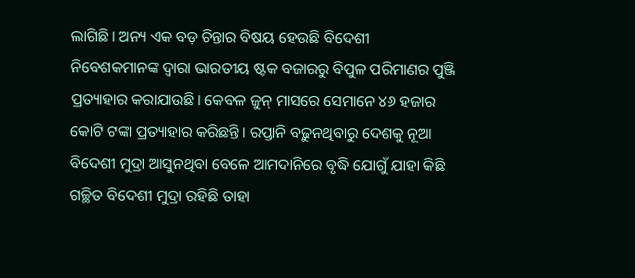ଲାଗିଛି। ଅନ୍ୟ ଏକ ବଡ଼ ଚିନ୍ତାର ବିଷୟ ହେଉଛି ବିଦେଶୀ ନିବେଶକମାନଙ୍କ ଦ୍ବାରା ଭାରତୀୟ ଷ୍ଟକ ବଜାରରୁ ବିପୁଳ ପରିମାଣର ପୁଞ୍ଜି ପ୍ରତ୍ୟାହାର କରାଯାଉଛି। କେବଳ ଜୁନ୍‌ ମାସରେ ସେମାନେ ୪୬ ହଜାର କୋଟି ଟଙ୍କା ପ୍ରତ୍ୟାହାର କରିଛନ୍ତି। ରପ୍ତାନି ବଢ଼ୁନଥିବାରୁ ଦେଶକୁ ନୂଆ ବିଦେଶୀ ମୁଦ୍ରା ଆସୁନଥିବା ବେଳେ ଆମଦାନିରେ ବୃଦ୍ଧି ଯୋଗୁଁ ଯାହା କିଛି ଗଚ୍ଛିତ ବିଦେଶୀ ମୁଦ୍ରା ରହିଛି ତାହା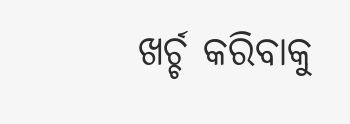ଖର୍ଚ୍ଚ କରିବାକୁ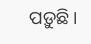ପଡ଼ୁଛି।